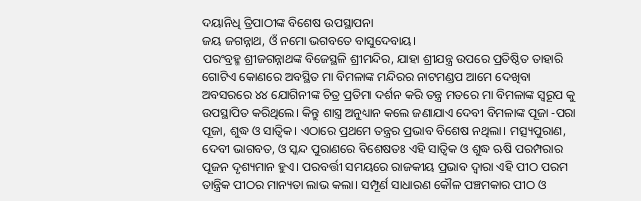ଦୟାନିଧି ତ୍ରିପାଠୀଙ୍କ ବିଶେଷ ଉପସ୍ଥାପନା
ଜୟ ଜଗନ୍ନାଥ, ଓଁ ନମୋ ଭଗବତେ ବାସୁଦେବାୟ।
ପରଂବ୍ରହ୍ମ ଶ୍ରୀଜଗନ୍ନାଥଙ୍କ ବିଜେସ୍ଥଳି ଶ୍ରୀମନ୍ଦିର, ଯାହା ଶ୍ରୀଯନ୍ତ୍ର ଉପରେ ପ୍ରତିଷ୍ଠିତ ତାହାରି ଗୋଟିଏ କୋଣରେ ଅବସ୍ଥିତ ମା ବିମଳାଙ୍କ ମନ୍ଦିରର ନାଟମଣ୍ଡପ ଆମେ ଦେଖିବା ଅବସରରେ ୪୪ ଯୋଗିନୀଙ୍କ ଚିତ୍ର ପ୍ରତିମା ଦର୍ଶନ କରି ତନ୍ତ୍ର ମତରେ ମା ବିମଳାଙ୍କ ସ୍ୱରୂପ କୁ ଉପସ୍ଥାପିତ କରିଥିଲେ। କିନ୍ତୁ ଶାସ୍ତ୍ର ଅନୁଧ୍ୟାନ କଲେ ଜଣାଯାଏ ଦେବୀ ବିମଳାଙ୍କ ପୂଜା -ପରା ପୂଜା, ଶୁଦ୍ଧ ଓ ସାତ୍ଵିକ। ଏଠାରେ ପ୍ରଥମେ ତନ୍ତ୍ରର ପ୍ରଭାବ ବିଶେଷ ନଥିଲା। ମତ୍ସ୍ୟପୁରାଣ, ଦେବୀ ଭାଗବତ, ଓ ସ୍କନ୍ଦ ପୁରାଣରେ ବିଶେଷତଃ ଏହି ସାତ୍ଵିକ ଓ ଶୁଦ୍ଧ ଋଷି ପରମ୍ପରାର ପୂଜନ ଦୃଶ୍ୟମାନ ହୁଏ। ପରବର୍ତ୍ତୀ ସମୟରେ ରାଜକୀୟ ପ୍ରଭାବ ଦ୍ୱାରା ଏହି ପୀଠ ପରମ ତାନ୍ତ୍ରିକ ପୀଠର ମାନ୍ୟତା ଲାଭ କଲା। ସମ୍ପୂର୍ଣ ସାଧାରଣ କୌଳ ପଞ୍ଚମକାର ପୀଠ ଓ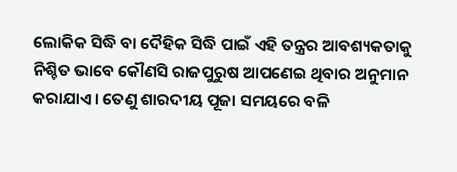ଲୋକିକ ସିଦ୍ଧି ବା ଦୈହିକ ସିଦ୍ଧି ପାଇଁ ଏହି ତନ୍ତ୍ରର ଆବଶ୍ୟକତାକୁ ନିଶ୍ଚିତ ଭାବେ କୌଣସି ରାଜପୁରୁଷ ଆପଣେଇ ଥିବାର ଅନୁମାନ କରାଯାଏ। ତେଣୁ ଶାରଦୀୟ ପୂଜା ସମୟରେ ବଳି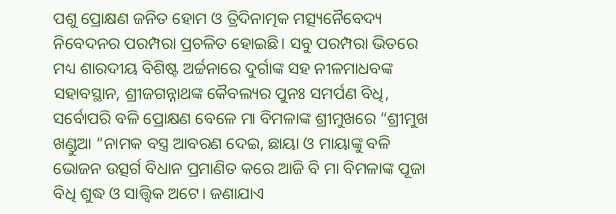ପଶୁ ପ୍ରୋକ୍ଷଣ ଜନିତ ହୋମ ଓ ତ୍ରିଦିନାତ୍ମକ ମତ୍ସ୍ୟନୈବେଦ୍ୟ ନିବେଦନର ପରମ୍ପରା ପ୍ରଚଳିତ ହୋଇଛି। ସବୁ ପରମ୍ପରା ଭିତରେ ମଧ୍ୟ ଶାରଦୀୟ ବିଶିଷ୍ଟ ଅର୍ଚ୍ଚନାରେ ଦୁର୍ଗାଙ୍କ ସହ ନୀଳମାଧବଙ୍କ ସହାବସ୍ଥାନ, ଶ୍ରୀଜଗନ୍ନାଥଙ୍କ କୈବଲ୍ୟର ପୁନଃ ସମର୍ପଣ ବିଧି, ସର୍ବୋପରି ବଳି ପ୍ରୋକ୍ଷଣ ବେଳେ ମା ବିମଳାଙ୍କ ଶ୍ରୀମୁଖରେ “ଶ୍ରୀମୁଖ ଖଣ୍ଡୁଆ “ନାମକ ବସ୍ତ୍ର ଆବରଣ ଦେଇ, ଛାୟା ଓ ମାୟାଙ୍କୁ ବଳି ଭୋଜନ ଉତ୍ସର୍ଗ ବିଧାନ ପ୍ରମାଣିତ କରେ ଆଜି ବି ମା ବିମଳାଙ୍କ ପୂଜା ବିଧି ଶୁଦ୍ଧ ଓ ସାତ୍ତ୍ୱିକ ଅଟେ। ଜଣାଯାଏ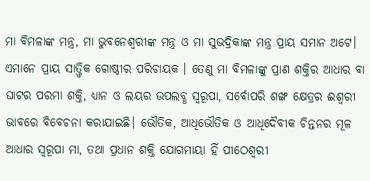ମା ବିମଳାଙ୍କ ମନ୍ତ୍ର, ମା ଭୁବନେଶ୍ୱରୀଙ୍କ ମନ୍ତ୍ର ଓ ମା ସୁଭଦ୍ରିକାଙ୍କ ମନ୍ତ୍ର ପ୍ରାୟ ସମାନ ଅଟେ। ଏମାନେ ପ୍ରାୟ ସାତ୍ତ୍ଵିକ ଗୋଷ୍ଠୀର ପରିଚାୟକ । ତେଣୁ ମା ବିମଳାଙ୍କୁ ପ୍ରାଣ ଶକ୍ତିର ଆଧାର ବା ଘାଟର ପରମା ଶକ୍ତି, ଧ୍ୟାନ ଓ ଲୟର ଉପଲବ୍ଧ ସ୍ୱରୂପା, ସର୍ବୋପରି ଶଙ୍ଖ କ୍ଷେତ୍ରର ଈଶ୍ୱରୀ ଭାବରେ ବିବେଚନା କରାଯାଇଛି। ଭୌତିକ, ଆଧିଭୌତିକ ଓ ଆଧିଦୈବୀକ ଚିନ୍ତନର ମୂଳ ଆଧାର ସ୍ୱରୂପା ମା, ତଥା ପ୍ରଧାନ ଶକ୍ତି ଯୋଗମାୟା ହିଁ ପୀଠେଶ୍ୱରୀ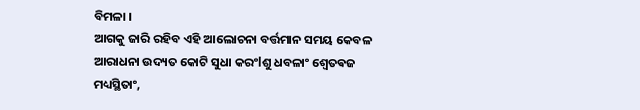ବିମଳା ।
ଆଗକୁ ଜାରି ରହିବ ଏହି ଆଲୋଚନା ବର୍ତ୍ତମାନ ସମୟ କେବଳ ଆରାଧନା ଉଦ୍ୟତ କୋଟି ସୁଧା କରଂlଶୁ ଧବଳାଂ ଶ୍ୱେତଵଜ ମଧ୍ୟସ୍ଥିତାଂ,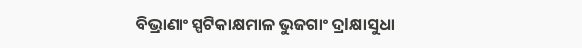ବିଭ୍ରାଣାଂ ସ୍ପଟିକାକ୍ଷମାଳ ଭୁଜଗାଂ ଦ୍ରlକ୍ଷାସୁଧା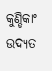କୁଣ୍ଡିକାଂ ଉଦ୍ୟତ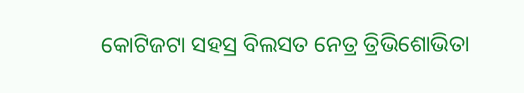କୋଟିଜଟା ସହସ୍ର ବିଲସତ ନେତ୍ର ତ୍ରିଭିଶୋଭିତା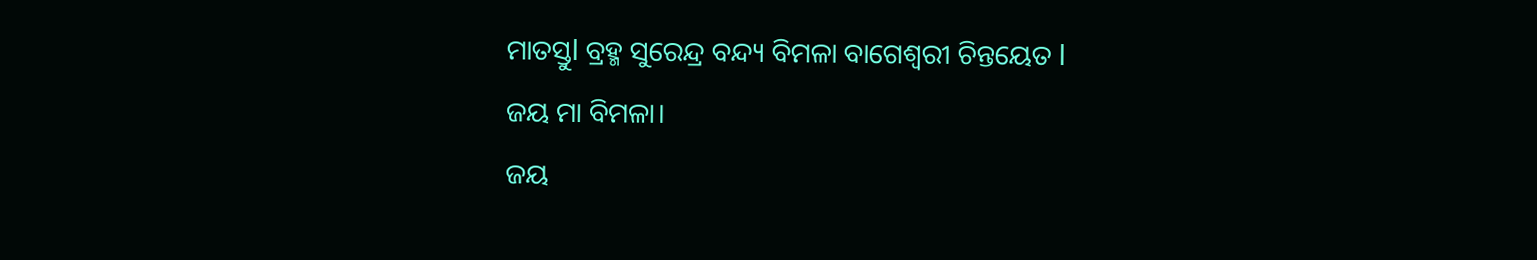ମାତସ୍ତୁl ବ୍ରହ୍ମ ସୁରେନ୍ଦ୍ର ବନ୍ଦ୍ୟ ବିମଳା ବାଗେଶ୍ବରୀ ଚିନ୍ତୟେତ l
ଜୟ ମା ବିମଳା।
ଜୟ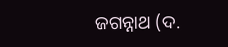ଜଗନ୍ନାଥ (ଦ.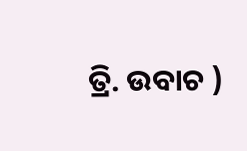ତ୍ରି. ଉବାଚ )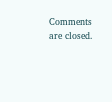Comments are closed.